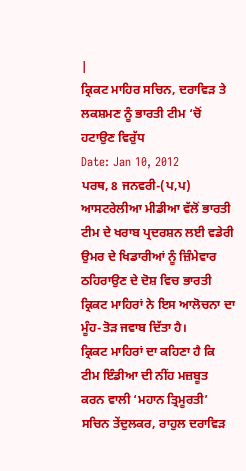|
ਕ੍ਰਿਕਟ ਮਾਹਿਰ ਸਚਿਨ, ਦਰਾਵਿੜ ਤੇ ਲਕਸ਼ਮਣ ਨੂੰ ਭਾਰਤੀ ਟੀਮ ‘ਚੋਂ ਹਟਾਉਣ ਵਿਰੁੱਧ
Date: Jan 10, 2012
ਪਰਥ, 8 ਜਨਵਰੀ-(ਪ,ਪ)
ਆਸਟਰੇਲੀਆ ਮੀਡੀਆ ਵੱਲੋਂ ਭਾਰਤੀ ਟੀਮ ਦੇ ਖਰਾਬ ਪ੍ਰਦਰਸ਼ਨ ਲਈ ਵਡੇਰੀ ਉਮਰ ਦੇ ਖਿਡਾਰੀਆਂ ਨੂੰ ਜ਼ਿੰਮੇਵਾਰ ਠਹਿਰਾਉਣ ਦੇ ਦੋਸ਼ ਵਿਚ ਭਾਰਤੀ ਕ੍ਰਿਕਟ ਮਾਹਿਰਾਂ ਨੇ ਇਸ ਆਲੋਚਨਾ ਦਾ ਮੂੰਹ-ਤੋੜ ਜਵਾਬ ਦਿੱਤਾ ਹੈ।
ਕ੍ਰਿਕਟ ਮਾਹਿਰਾਂ ਦਾ ਕਹਿਣਾ ਹੈ ਕਿ ਟੀਮ ਇੰਡੀਆ ਦੀ ਨੀਂਹ ਮਜ਼ਬੂਤ ਕਰਨ ਵਾਲੀ ‘ਮਹਾਨ ਤ੍ਰਿਮੂਰਤੀ’ ਸਚਿਨ ਤੇਂਦੁਲਕਰ, ਰਾਹੁਲ ਦਰਾਵਿੜ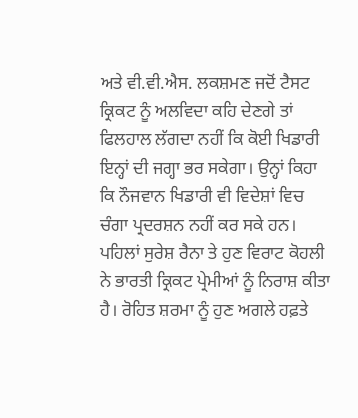ਅਤੇ ਵੀ.ਵੀ.ਐਸ. ਲਕਸ਼ਮਣ ਜਦੋਂ ਟੈਸਟ ਕ੍ਰਿਕਟ ਨੂੰ ਅਲਵਿਦਾ ਕਹਿ ਦੇਣਗੇ ਤਾਂ ਫਿਲਹਾਲ ਲੱਗਦਾ ਨਹੀਂ ਕਿ ਕੋਈ ਖਿਡਾਰੀ ਇਨ੍ਹਾਂ ਦੀ ਜਗ੍ਹਾ ਭਰ ਸਕੇਗਾ। ਉਨ੍ਹਾਂ ਕਿਹਾ ਕਿ ਨੌਜਵਾਨ ਖਿਡਾਰੀ ਵੀ ਵਿਦੇਸ਼ਾਂ ਵਿਚ ਚੰਗਾ ਪ੍ਰਦਰਸ਼ਨ ਨਹੀਂ ਕਰ ਸਕੇ ਹਨ।
ਪਹਿਲਾਂ ਸੁਰੇਸ਼ ਰੈਨਾ ਤੇ ਹੁਣ ਵਿਰਾਟ ਕੋਹਲੀ ਨੇ ਭਾਰਤੀ ਕ੍ਰਿਕਟ ਪ੍ਰੇਮੀਆਂ ਨੂੰ ਨਿਰਾਸ਼ ਕੀਤਾ ਹੈ। ਰੋਹਿਤ ਸ਼ਰਮਾ ਨੂੰ ਹੁਣ ਅਗਲੇ ਹਫ਼ਤੇ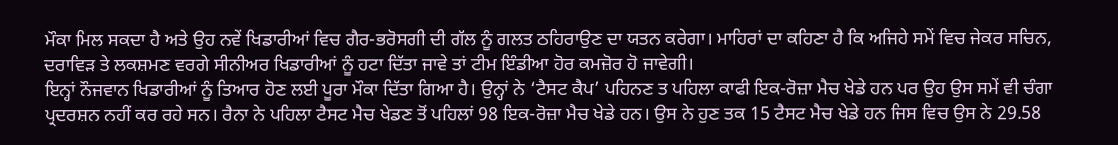ਮੌਕਾ ਮਿਲ ਸਕਦਾ ਹੈ ਅਤੇ ਉਹ ਨਵੇਂ ਖਿਡਾਰੀਆਂ ਵਿਚ ਗੈਰ-ਭਰੋਸਗੀ ਦੀ ਗੱਲ ਨੂੰ ਗਲਤ ਠਹਿਰਾਉਣ ਦਾ ਯਤਨ ਕਰੇਗਾ। ਮਾਹਿਰਾਂ ਦਾ ਕਹਿਣਾ ਹੈ ਕਿ ਅਜਿਹੇ ਸਮੇਂ ਵਿਚ ਜੇਕਰ ਸਚਿਨ, ਦਰਾਵਿੜ ਤੇ ਲਕਸ਼ਮਣ ਵਰਗੇ ਸੀਨੀਅਰ ਖਿਡਾਰੀਆਂ ਨੂੰ ਹਟਾ ਦਿੱਤਾ ਜਾਵੇ ਤਾਂ ਟੀਮ ਇੰਡੀਆ ਹੋਰ ਕਮਜ਼ੋਰ ਹੋ ਜਾਵੇਗੀ।
ਇਨ੍ਹਾਂ ਨੌਜਵਾਨ ਖਿਡਾਰੀਆਂ ਨੂੰ ਤਿਆਰ ਹੋਣ ਲਈ ਪੂਰਾ ਮੌਕਾ ਦਿੱਤਾ ਗਿਆ ਹੈ। ਉਨ੍ਹਾਂ ਨੇ ‘ਟੈਸਟ ਕੈਪ’ ਪਹਿਨਣ ਤ ਪਹਿਲਾ ਕਾਫੀ ਇਕ-ਰੋਜ਼ਾ ਮੈਚ ਖੇਡੇ ਹਨ ਪਰ ਉਹ ਉਸ ਸਮੇਂ ਵੀ ਚੰਗਾ ਪ੍ਰਦਰਸ਼ਨ ਨਹੀਂ ਕਰ ਰਹੇ ਸਨ। ਰੈਨਾ ਨੇ ਪਹਿਲਾ ਟੈਸਟ ਮੈਚ ਖੇਡਣ ਤੋਂ ਪਹਿਲਾਂ 98 ਇਕ-ਰੋਜ਼ਾ ਮੈਚ ਖੇਡੇ ਹਨ। ਉਸ ਨੇ ਹੁਣ ਤਕ 15 ਟੈਸਟ ਮੈਚ ਖੇਡੇ ਹਨ ਜਿਸ ਵਿਚ ਉਸ ਨੇ 29.58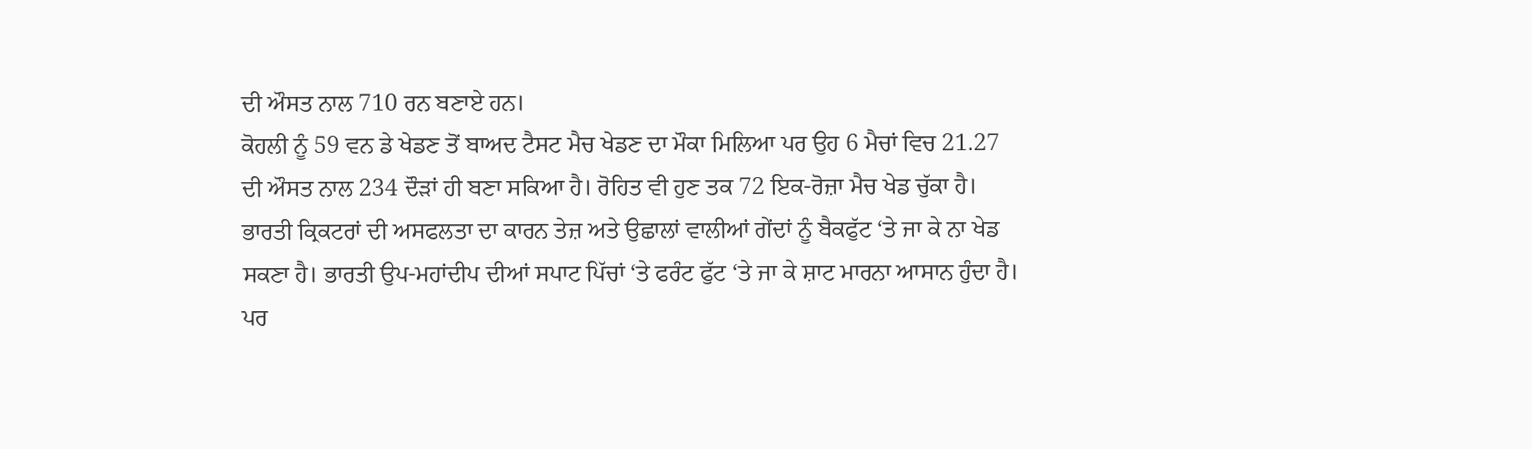ਦੀ ਔਸਤ ਨਾਲ 710 ਰਨ ਬਣਾਏ ਹਨ।
ਕੋਹਲੀ ਨੂੰ 59 ਵਨ ਡੇ ਖੇਡਣ ਤੋਂ ਬਾਅਦ ਟੈਸਟ ਮੈਚ ਖੇਡਣ ਦਾ ਮੌਕਾ ਮਿਲਿਆ ਪਰ ਉਹ 6 ਮੈਚਾਂ ਵਿਚ 21.27 ਦੀ ਔਸਤ ਨਾਲ 234 ਦੌੜਾਂ ਹੀ ਬਣਾ ਸਕਿਆ ਹੈ। ਰੋਹਿਤ ਵੀ ਹੁਣ ਤਕ 72 ਇਕ-ਰੋਜ਼ਾ ਮੈਚ ਖੇਡ ਚੁੱਕਾ ਹੈ।
ਭਾਰਤੀ ਕ੍ਰਿਕਟਰਾਂ ਦੀ ਅਸਫਲਤਾ ਦਾ ਕਾਰਨ ਤੇਜ਼ ਅਤੇ ਉਛਾਲਾਂ ਵਾਲੀਆਂ ਗੇਂਦਾਂ ਨੂੰ ਬੈਕਫੁੱਟ ‘ਤੇ ਜਾ ਕੇ ਨਾ ਖੇਡ ਸਕਣਾ ਹੈ। ਭਾਰਤੀ ਉਪ-ਮਹਾਂਦੀਪ ਦੀਆਂ ਸਪਾਟ ਪਿੱਚਾਂ ‘ਤੇ ਫਰੰਟ ਫੁੱਟ ‘ਤੇ ਜਾ ਕੇ ਸ਼ਾਟ ਮਾਰਨਾ ਆਸਾਨ ਹੁੰਦਾ ਹੈ। ਪਰ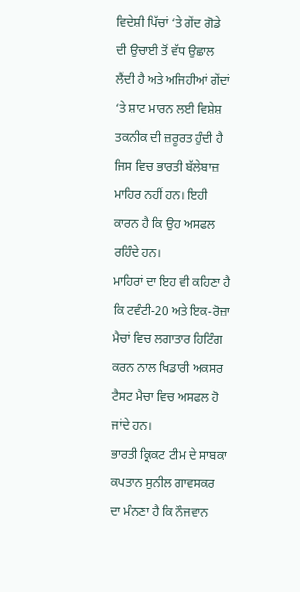ਵਿਦੇਸ਼ੀ ਪਿੱਚਾਂ ‘ਤੇ ਗੇਂਦ ਗੋਡੇ ਦੀ ਉਚਾਈ ਤੋਂ ਵੱਧ ਉਛਾਲ ਲੈਂਦੀ ਹੈ ਅਤੇ ਅਜਿਹੀਆਂ ਗੇਂਦਾਂ ‘ਤੇ ਸ਼ਾਟ ਮਾਰਨ ਲਈ ਵਿਸ਼ੇਸ਼ ਤਕਨੀਕ ਦੀ ਜ਼ਰੂਰਤ ਹੁੰਦੀ ਹੈ ਜਿਸ ਵਿਚ ਭਾਰਤੀ ਬੱਲੇਬਾਜ਼ ਮਾਹਿਰ ਨਹੀਂ ਹਨ। ਇਹੀ ਕਾਰਨ ਹੈ ਕਿ ਉਹ ਅਸਫਲ ਰਹਿੰਦੇ ਹਨ।
ਮਾਹਿਰਾਂ ਦਾ ਇਹ ਵੀ ਕਹਿਣਾ ਹੈ ਕਿ ਟਵੰਟੀ-20 ਅਤੇ ਇਕ-ਰੋਜ਼ਾ ਮੈਚਾਂ ਵਿਚ ਲਗਾਤਾਰ ਹਿਟਿੰਗ ਕਰਨ ਨਾਲ ਖਿਡਾਰੀ ਅਕਸਰ ਟੈਸਟ ਮੈਚਾ ਵਿਚ ਅਸਫਲ ਹੋ ਜਾਂਦੇ ਹਨ।
ਭਾਰਤੀ ਕ੍ਰਿਕਟ ਟੀਮ ਦੇ ਸਾਬਕਾ ਕਪਤਾਨ ਸੁਨੀਲ ਗਾਵਸਕਰ ਦਾ ਮੰਨਣਾ ਹੈ ਕਿ ਨੌਜਵਾਨ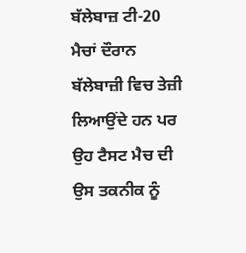ਬੱਲੇਬਾਜ਼ ਟੀ-20 ਮੈਚਾਂ ਦੌਰਾਨ ਬੱਲੇਬਾਜ਼ੀ ਵਿਚ ਤੇਜ਼ੀ ਲਿਆਉਂਦੇ ਹਨ ਪਰ ਉਹ ਟੈਸਟ ਮੈਚ ਦੀ ਉਸ ਤਕਨੀਕ ਨੂੰ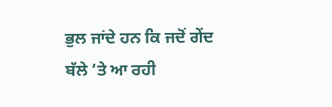ਭੁਲ ਜਾਂਦੇ ਹਨ ਕਿ ਜਦੋਂ ਗੇਂਦ ਬੱਲੇ ‘ਤੇ ਆ ਰਹੀ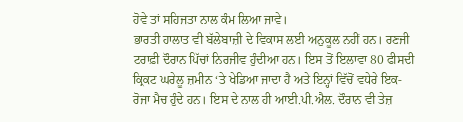ਹੋਵੇ ਤਾਂ ਸਹਿਜਤਾ ਨਾਲ ਕੰਮ ਲਿਆ ਜਾਵੇ।
ਭਾਰਤੀ ਹਾਲਾਤ ਵੀ ਬੱਲੇਬਾਜ਼ੀ ਦੇ ਵਿਕਾਸ ਲਈ ਅਨੁਕੂਲ ਨਹੀਂ ਹਨ। ਰਣਜੀ ਟਰਾਫ਼ੀ ਦੌਰਾਨ ਪਿੱਚਾਂ ਨਿਰਜੀਵ ਹੁੰਦੀਆ ਹਨ। ਇਸ ਤੋਂ ਇਲਾਵਾ 80 ਫੀਸਦੀ ਕ੍ਰਿਕਟ ਘਰੇਲੂ ਜ਼ਮੀਨ ‘ਤੇ ਖੇਡਿਆ ਜਾਦਾ ਹੈ ਅਤੇ ਇਨ੍ਹਾਂ ਵਿੱਚੋਂ ਵਧੇਰੇ ਇਕ-ਰੋਜਾ ਮੈਚ ਹੁੰਦੇ ਹਨ। ਇਸ ਦੇ ਨਾਲ ਹੀ ਆਈ.ਪੀ.ਐਲ. ਦੌਰਾਨ ਵੀ ਤੇਜ਼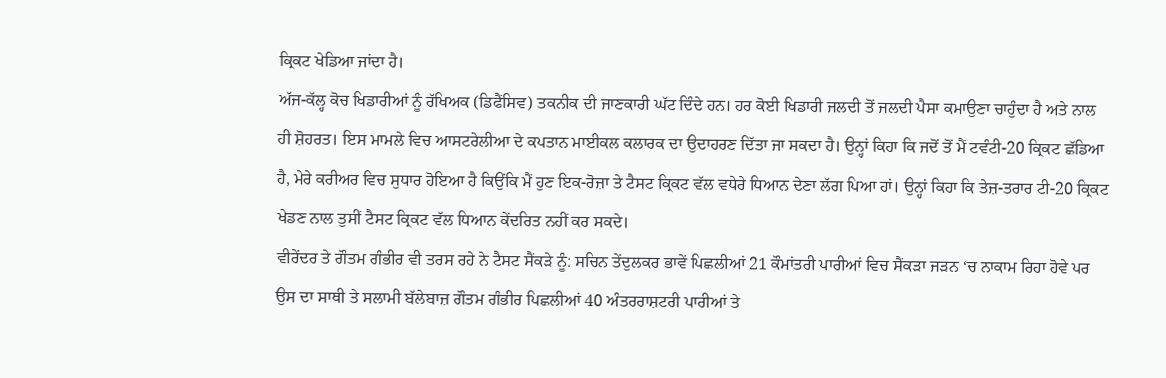ਕ੍ਰਿਕਟ ਖੇਡਿਆ ਜਾਂਦਾ ਹੈ।
ਅੱਜ-ਕੱਲ੍ਹ ਕੋਚ ਖਿਡਾਰੀਆਂ ਨੂੰ ਰੱਖਿਅਕ (ਡਿਫੈਂਸਿਵ) ਤਕਨੀਕ ਦੀ ਜਾਣਕਾਰੀ ਘੱਟ ਦਿੰਦੇ ਹਨ। ਹਰ ਕੋਈ ਖਿਡਾਰੀ ਜਲਦੀ ਤੋਂ ਜਲਦੀ ਪੈਸਾ ਕਮਾਉਣਾ ਚਾਹੁੰਦਾ ਹੈ ਅਤੇ ਨਾਲ ਹੀ ਸ਼ੋਹਰਤ। ਇਸ ਮਾਮਲੇ ਵਿਚ ਆਸਟਰੇਲੀਆ ਦੇ ਕਪਤਾਨ ਮਾਈਕਲ ਕਲਾਰਕ ਦਾ ਉਦਾਹਰਣ ਦਿੱਤਾ ਜਾ ਸਕਦਾ ਹੈ। ਉਨ੍ਹਾਂ ਕਿਹਾ ਕਿ ਜਦੋਂ ਤੋਂ ਮੈਂ ਟਵੰਟੀ-20 ਕ੍ਰਿਕਟ ਛੱਡਿਆ ਹੈ, ਮੇਰੇ ਕਰੀਅਰ ਵਿਚ ਸੁਧਾਰ ਹੋਇਆ ਹੈ ਕਿਉਂਕਿ ਮੈਂ ਹੁਣ ਇਕ-ਰੋਜ਼ਾ ਤੇ ਟੈਸਟ ਕ੍ਰਿਕਟ ਵੱਲ ਵਧੇਰੇ ਧਿਆਨ ਦੇਣਾ ਲੱਗ ਪਿਆ ਹਾਂ। ਉਨ੍ਹਾਂ ਕਿਹਾ ਕਿ ਤੇਜ਼-ਤਰਾਰ ਟੀ-20 ਕ੍ਰਿਕਟ ਖੇਡਣ ਨਾਲ ਤੁਸੀਂ ਟੈਸਟ ਕ੍ਰਿਕਟ ਵੱਲ ਧਿਆਨ ਕੇਂਦਰਿਤ ਨਹੀਂ ਕਰ ਸਕਦੇ।
ਵੀਰੇਂਦਰ ਤੇ ਗੌਤਮ ਗੰਭੀਰ ਵੀ ਤਰਸ ਰਹੇ ਨੇ ਟੈਸਟ ਸੈਂਕੜੇ ਨੂੰ: ਸਚਿਨ ਤੇਂਦੁਲਕਰ ਭਾਵੇਂ ਪਿਛਲੀਆਂ 21 ਕੌਮਾਂਤਰੀ ਪਾਰੀਆਂ ਵਿਚ ਸੈਂਕੜਾ ਜੜਨ ‘ਚ ਨਾਕਾਮ ਰਿਹਾ ਹੋਵੇ ਪਰ ਉਸ ਦਾ ਸਾਥੀ ਤੇ ਸਲਾਮੀ ਬੱਲੇਬਾਜ਼ ਗੌਤਮ ਗੰਭੀਰ ਪਿਛਲੀਆਂ 40 ਅੰਤਰਰਾਸ਼ਟਰੀ ਪਾਰੀਆਂ ਤੇ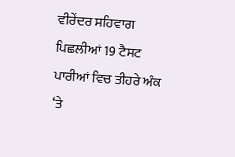ਵੀਰੇਂਦਰ ਸਹਿਵਾਗ ਪਿਛਲੀਆਂ 19 ਟੈਸਟ ਪਾਰੀਆਂ ਵਿਚ ਤੀਹਰੇ ਅੰਕ ‘ਤੇ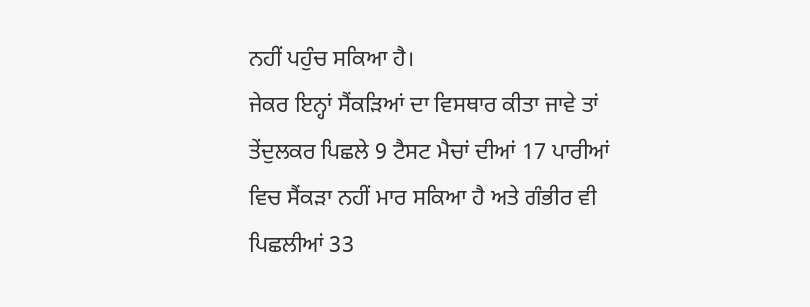ਨਹੀਂ ਪਹੁੰਚ ਸਕਿਆ ਹੈ।
ਜੇਕਰ ਇਨ੍ਹਾਂ ਸੈਂਕੜਿਆਂ ਦਾ ਵਿਸਥਾਰ ਕੀਤਾ ਜਾਵੇ ਤਾਂ ਤੇਂਦੁਲਕਰ ਪਿਛਲੇ 9 ਟੈਸਟ ਮੈਚਾਂ ਦੀਆਂ 17 ਪਾਰੀਆਂ ਵਿਚ ਸੈਂਕੜਾ ਨਹੀਂ ਮਾਰ ਸਕਿਆ ਹੈ ਅਤੇ ਗੰਭੀਰ ਵੀ ਪਿਛਲੀਆਂ 33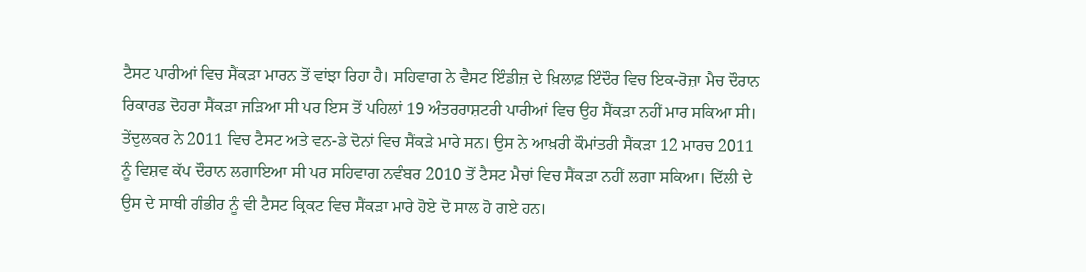ਟੈਸਟ ਪਾਰੀਆਂ ਵਿਚ ਸੈਂਕੜਾ ਮਾਰਨ ਤੋਂ ਵਾਂਝਾ ਰਿਹਾ ਹੈ। ਸਹਿਵਾਗ ਨੇ ਵੈਸਟ ਇੰਡੀਜ਼ ਦੇ ਖ਼ਿਲਾਫ਼ ਇੰਦੌਰ ਵਿਚ ਇਕ-ਰੋਜ਼ਾ ਮੈਚ ਦੌਰਾਨ ਰਿਕਾਰਡ ਦੋਹਰਾ ਸੈਂਕੜਾ ਜੜਿਆ ਸੀ ਪਰ ਇਸ ਤੋਂ ਪਹਿਲਾਂ 19 ਅੰਤਰਰਾਸ਼ਟਰੀ ਪਾਰੀਆਂ ਵਿਚ ਉਹ ਸੈਂਕੜਾ ਨਹੀਂ ਮਾਰ ਸਕਿਆ ਸੀ।
ਤੇਂਦੁਲਕਰ ਨੇ 2011 ਵਿਚ ਟੈਸਟ ਅਤੇ ਵਨ-ਡੇ ਦੋਨਾਂ ਵਿਚ ਸੈਂਕੜੇ ਮਾਰੇ ਸਨ। ਉਸ ਨੇ ਆਖ਼ਰੀ ਕੌਮਾਂਤਰੀ ਸੈਂਕੜਾ 12 ਮਾਰਚ 2011 ਨੂੰ ਵਿਸ਼ਵ ਕੱਪ ਦੌਰਾਨ ਲਗਾਇਆ ਸੀ ਪਰ ਸਹਿਵਾਗ ਨਵੰਬਰ 2010 ਤੋਂ ਟੈਸਟ ਮੈਚਾਂ ਵਿਚ ਸੈਂਕੜਾ ਨਹੀਂ ਲਗਾ ਸਕਿਆ। ਦਿੱਲੀ ਦੇ ਉਸ ਦੇ ਸਾਥੀ ਗੰਭੀਰ ਨੂੰ ਵੀ ਟੈਸਟ ਕ੍ਰਿਕਟ ਵਿਚ ਸੈਂਕੜਾ ਮਾਰੇ ਹੋਏ ਦੋ ਸਾਲ ਹੋ ਗਏ ਹਨ।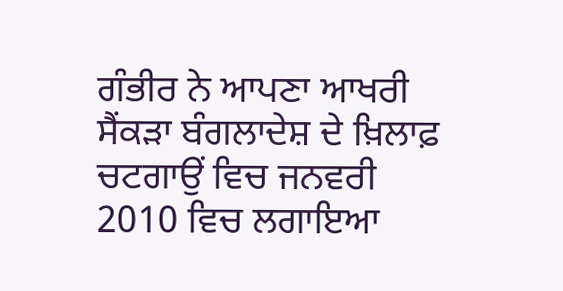ਗੰਭੀਰ ਨੇ ਆਪਣਾ ਆਖਰੀ ਸੈਂਕੜਾ ਬੰਗਲਾਦੇਸ਼ ਦੇ ਖ਼ਿਲਾਫ਼ ਚਟਗਾਉਂ ਵਿਚ ਜਨਵਰੀ 2010 ਵਿਚ ਲਗਾਇਆ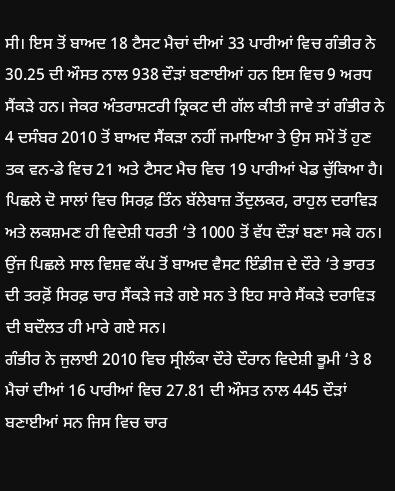ਸੀ। ਇਸ ਤੋਂ ਬਾਅਦ 18 ਟੈਸਟ ਮੈਚਾਂ ਦੀਆਂ 33 ਪਾਰੀਆਂ ਵਿਚ ਗੰਭੀਰ ਨੇ 30.25 ਦੀ ਔਸਤ ਨਾਲ 938 ਦੌੜਾਂ ਬਣਾਈਆਂ ਹਨ ਇਸ ਵਿਚ 9 ਅਰਧ ਸੈਂਕੜੇ ਹਨ। ਜੇਕਰ ਅੰਤਰਾਸ਼ਟਰੀ ਕ੍ਰਿਕਟ ਦੀ ਗੱਲ ਕੀਤੀ ਜਾਵੇ ਤਾਂ ਗੰਭੀਰ ਨੇ 4 ਦਸੰਬਰ 2010 ਤੋਂ ਬਾਅਦ ਸੈਂਕੜਾ ਨਹੀਂ ਜਮਾਇਆ ਤੇ ਉਸ ਸਮੇਂ ਤੋਂ ਹੁਣ ਤਕ ਵਨ-ਡੇ ਵਿਚ 21 ਅਤੇ ਟੈਸਟ ਮੈਚ ਵਿਚ 19 ਪਾਰੀਆਂ ਖੇਡ ਚੁੱਕਿਆ ਹੈ।
ਪਿਛਲੇ ਦੋ ਸਾਲਾਂ ਵਿਚ ਸਿਰਫ਼ ਤਿੰਨ ਬੱਲੇਬਾਜ਼ ਤੇਂਦੁਲਕਰ, ਰਾਹੁਲ ਦਰਾਵਿੜ ਅਤੇ ਲਕਸ਼ਮਣ ਹੀ ਵਿਦੇਸ਼ੀ ਧਰਤੀ ‘ਤੇ 1000 ਤੋਂ ਵੱਧ ਦੌੜਾਂ ਬਣਾ ਸਕੇ ਹਨ। ਉਂਜ ਪਿਛਲੇ ਸਾਲ ਵਿਸ਼ਵ ਕੱਪ ਤੋਂ ਬਾਅਦ ਵੈਸਟ ਇੰਡੀਜ਼ ਦੇ ਦੌਰੇ ‘ਤੇ ਭਾਰਤ ਦੀ ਤਰਫ਼ੋਂ ਸਿਰਫ਼ ਚਾਰ ਸੈਂਕੜੇ ਜੜੇ ਗਏ ਸਨ ਤੇ ਇਹ ਸਾਰੇ ਸੈਂਕੜੇ ਦਰਾਵਿੜ ਦੀ ਬਦੌਲਤ ਹੀ ਮਾਰੇ ਗਏ ਸਨ।
ਗੰਭੀਰ ਨੇ ਜੁਲਾਈ 2010 ਵਿਚ ਸ੍ਰੀਲੰਕਾ ਦੌਰੇ ਦੌਰਾਨ ਵਿਦੇਸ਼ੀ ਭੂਮੀ ‘ਤੇ 8 ਮੈਚਾਂ ਦੀਆਂ 16 ਪਾਰੀਆਂ ਵਿਚ 27.81 ਦੀ ਔਸਤ ਨਾਲ 445 ਦੌੜਾਂ ਬਣਾਈਆਂ ਸਨ ਜਿਸ ਵਿਚ ਚਾਰ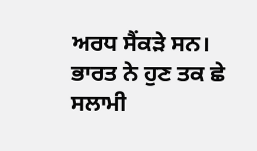ਅਰਧ ਸੈਂਕੜੇ ਸਨ।
ਭਾਰਤ ਨੇ ਹੁਣ ਤਕ ਛੇ ਸਲਾਮੀ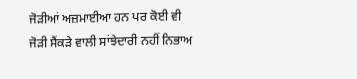ਜੋੜੀਆਂ ਅਜ਼ਮਾਈਆ ਹਨ ਪਰ ਕੋਈ ਵੀ ਜੋੜੀ ਸੈਂਕੜੇ ਵਾਲੀ ਸਾਂਝੇਦਾਰੀ ਨਹੀਂ ਨਿਭਾਅ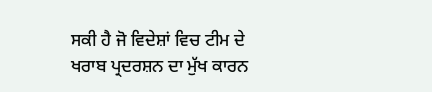ਸਕੀ ਹੈ ਜੋ ਵਿਦੇਸ਼ਾਂ ਵਿਚ ਟੀਮ ਦੇ ਖਰਾਬ ਪ੍ਰਦਰਸ਼ਨ ਦਾ ਮੁੱਖ ਕਾਰਨ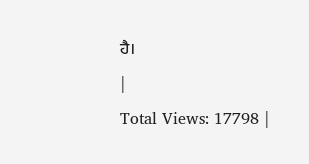ਹੈ।
|
Total Views: 17798 |